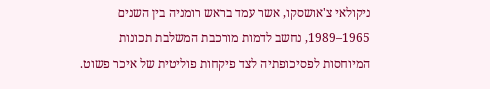ניקולאי צ'אושסקו, אשר עמד בראש רומניה בין השנים 1965–1989, נחשב לדמות מורכבת המשלבת תכונות המיוחסות לפסיכופתיה לצד פיקחות פוליטית של איכר פשוט.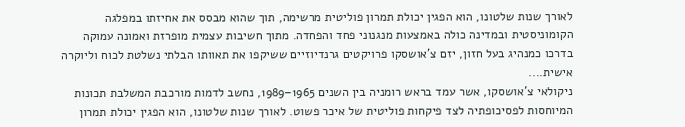לאורך שנות שלטונו, הוא הפגין יכולת תמרון פוליטית מרשימה, תוך שהוא מבסס את אחיזתו במפלגה הקומוניסטית ובמדינה כולה באמצעות מנגנוני פחד והפחדה. מתוך חשיבות עצמית מופרזת ואמונה עמוקה בדרכו כמנהיג בעל חזון, יזם צ'אושסקו פרויקטים גרנדיוזיים ששיקפו את תאוותו הבלתי נשלטת לכוח וליוקרה אישית....
ניקולאי צ'אושסקו, אשר עמד בראש רומניה בין השנים 1965–1989, נחשב לדמות מורכבת המשלבת תכונות המיוחסות לפסיכופתיה לצד פיקחות פוליטית של איכר פשוט. לאורך שנות שלטונו, הוא הפגין יכולת תמרון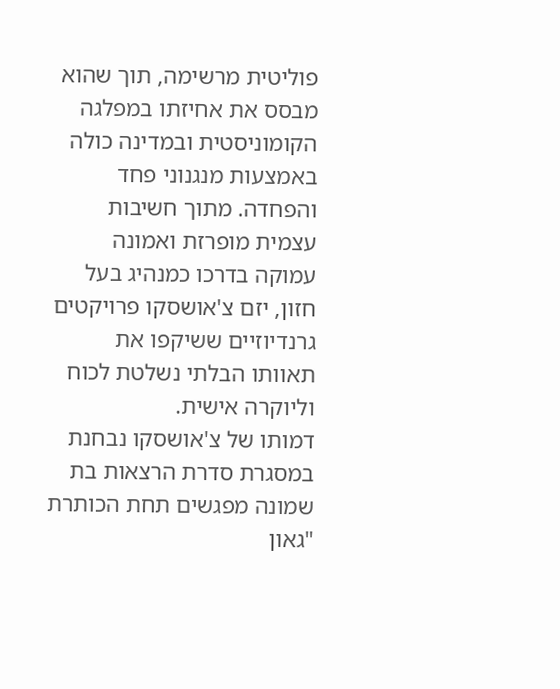פוליטית מרשימה, תוך שהוא מבסס את אחיזתו במפלגה הקומוניסטית ובמדינה כולה באמצעות מנגנוני פחד והפחדה. מתוך חשיבות עצמית מופרזת ואמונה עמוקה בדרכו כמנהיג בעל חזון, יזם צ'אושסקו פרויקטים גרנדיוזיים ששיקפו את תאוותו הבלתי נשלטת לכוח וליוקרה אישית.
דמותו של צ'אושסקו נבחנת במסגרת סדרת הרצאות בת שמונה מפגשים תחת הכותרת "גאון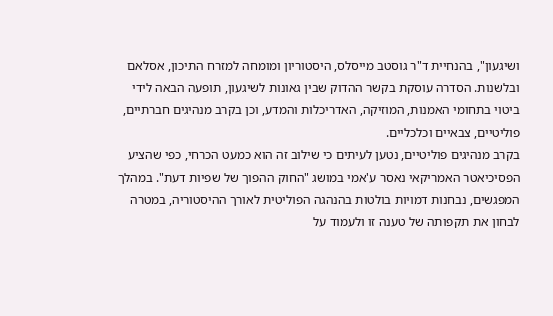ושיגעון", בהנחיית ד"ר גוסטב מייסלס, היסטוריון ומומחה למזרח התיכון, אסלאם ובלשנות. הסדרה עוסקת בקשר ההדוק שבין גאונות לשיגעון, תופעה הבאה לידי ביטוי בתחומי האמנות, המוזיקה, האדריכלות והמדע, וכן בקרב מנהיגים חברתיים, פוליטיים, צבאיים וכלכליים.
בקרב מנהיגים פוליטיים, נטען לעיתים כי שילוב זה הוא כמעט הכרחי, כפי שהציע הפסיכיאטר האמריקאי נאסר ע'אמי במושג "החוק ההפוך של שפיות דעת". במהלך המפגשים, נבחנות דמויות בולטות בהנהגה הפוליטית לאורך ההיסטוריה, במטרה לבחון את תקפותה של טענה זו ולעמוד על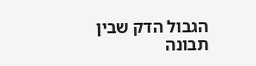הגבול הדק שבין תבונה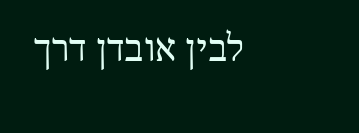לבין אובדן דרך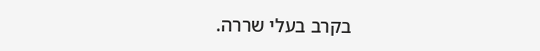בקרב בעלי שררה.